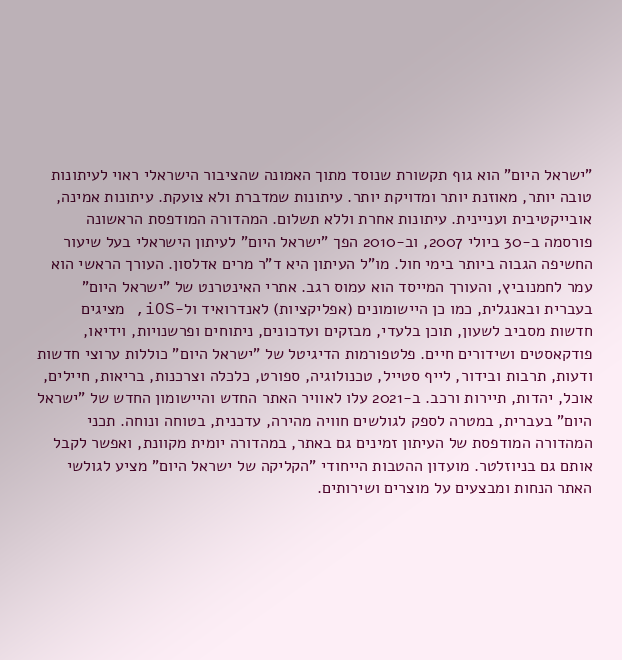"ישראל היום" הוא גוף תקשורת שנוסד מתוך האמונה שהציבור הישראלי ראוי לעיתונות טובה יותר, מאוזנת יותר ומדויקת יותר. עיתונות שמדברת ולא צועקת. עיתונות אמינה, אובייקטיבית ועניינית. עיתונות אחרת וללא תשלום. המהדורה המודפסת הראשונה פורסמה ב-30 ביולי 2007, וב-2010 הפך "ישראל היום" לעיתון הישראלי בעל שיעור החשיפה הגבוה ביותר בימי חול. מו"ל העיתון היא ד"ר מרים אדלסון. העורך הראשי הוא עמר לחמנוביץ, והעורך המייסד הוא עמוס רגב. אתרי האינטרנט של "ישראל היום" בעברית ובאנגלית, כמו כן היישומונים (אפליקציות) לאנדרואיד ול-iOS, מציגים חדשות מסביב לשעון, תוכן בלעדי, מבזקים ועדכונים, ניתוחים ופרשנויות, וידיאו, פודקאסטים ושידורים חיים. פלטפורמות הדיגיטל של "ישראל היום" כוללות ערוצי חדשות ודעות, תרבות ובידור, לייף סטייל, טכנולוגיה, ספורט, כלכלה וצרכנות, בריאות, חיילים, אוכל, יהדות, תיירות ורכב. ב-2021 עלו לאוויר האתר החדש והיישומון החדש של "ישראל היום" בעברית, במטרה לספק לגולשים חוויה מהירה, עדכנית, בטוחה ונוחה. תכני המהדורה המודפסת של העיתון זמינים גם באתר, במהדורה יומית מקוונת, ואפשר לקבל אותם גם בניוזלטר. מועדון ההטבות הייחודי "הקליקה של ישראל היום" מציע לגולשי האתר הנחות ומבצעים על מוצרים ושירותים.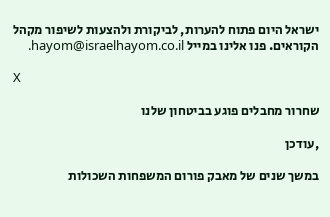ישראל היום פתוח להערות, לביקורת ולהצעות לשיפור מקהל הקוראים. פנו אלינו במייל hayom@israelhayom.co.il.

X

שחרור מחבלים פוגע בביטחון שלנו

,עודכן

במשך שנים של מאבק פורום המשפחות השכולות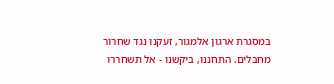במסגרת ארגון אלמגור, זעקנו נגד שחרור מחבלים. התחננו, ביקשנו - אל תשחררו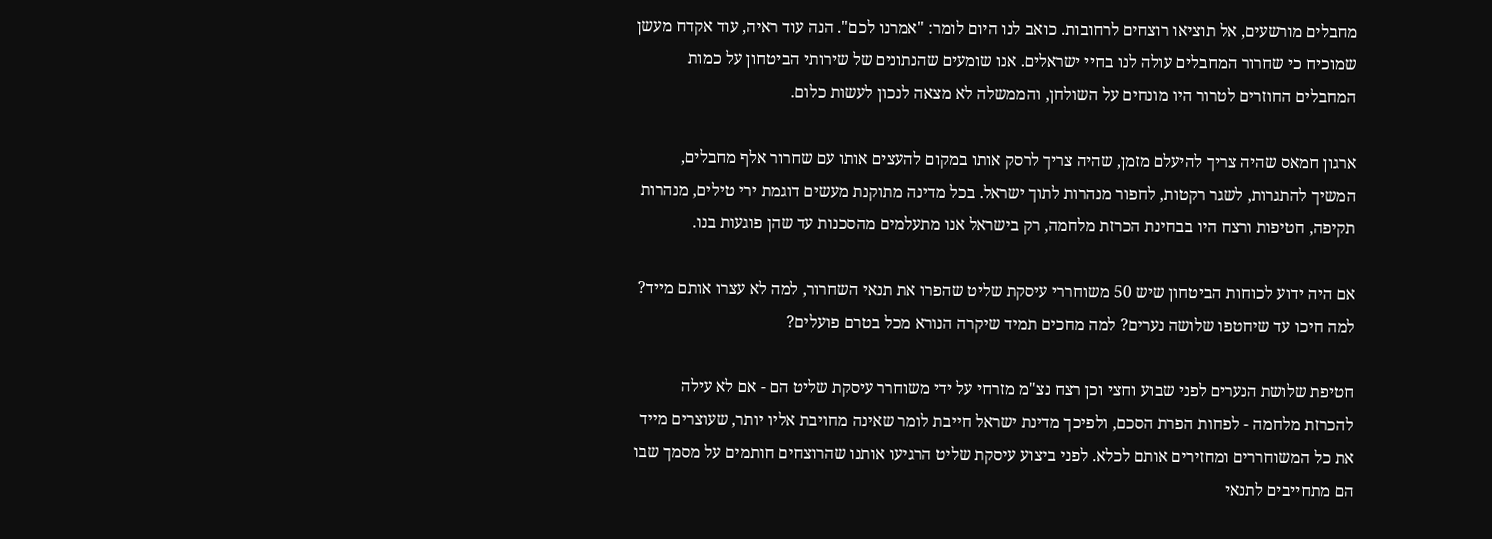מחבלים מורשעים, אל תוציאו רוצחים לרחובות. כואב לנו היום לומר: "אמרנו לכם". הנה עוד ראיה, עוד אקדח מעשן שמוכיח כי שחרור המחבלים עולה לנו בחיי ישראלים. אנו שומעים שהנתונים של שירותי הביטחון על כמות המחבלים החוזרים לטרור היו מונחים על השולחן, והממשלה לא מצאה לנכון לעשות כלום.

ארגון חמאס שהיה צריך להיעלם מזמן, שהיה צריך לרסק אותו במקום להעצים אותו עם שחרור אלף מחבלים, המשיך להתגרות, לשגר רקטות, לחפור מנהרות לתוך ישראל. בכל מדינה מתוקנת מעשים דוגמת ירי טילים, מנהרות תקיפה, חטיפות ורצח היו בבחינת הכרזת מלחמה, רק בישראל אנו מתעלמים מהסכנות עד שהן פוגעות בנו.

אם היה ידוע לכוחות הביטחון שיש 50 משוחררי עיסקת שליט שהפרו את תנאי השחרור, למה לא עצרו אותם מייד? למה חיכו עד שיחטפו שלושה נערים? למה מחכים תמיד שיקרה הנורא מכל בטרם פועלים?

חטיפת שלושת הנערים לפני שבוע וחצי וכן רצח נצ"מ מזרחי על ידי משוחרר עיסקת שליט הם - אם לא עילה להכרזת מלחמה - לפחות הפרת הסכם, ולפיכך מדינת ישראל חייבת לומר שאינה מחויבת אליו יותר, שעוצרים מייד את כל המשוחררים ומחזירים אותם לכלא. לפני ביצוע עיסקת שליט הרגיעו אותנו שהרוצחים חותמים על מסמך שבו הם מתחייבים לתנאי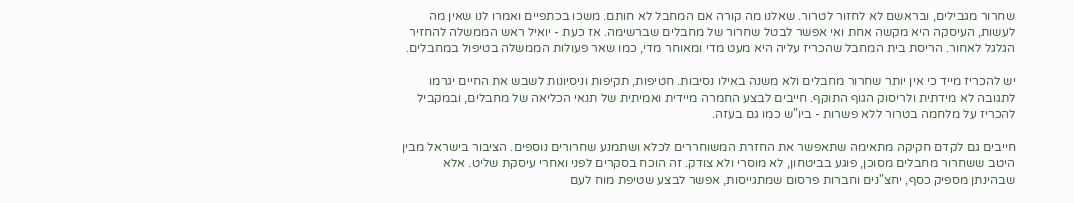שחרור מגבילים, ובראשם לא לחזור לטרור. שאלנו מה קורה אם המחבל לא חותם. משכו בכתפיים ואמרו לנו שאין מה לעשות, העיסקה היא מקשה אחת ואי אפשר לבטל שחרור של מחבלים שברשימה. אז כעת - יואיל ראש הממשלה להחזיר הגלגל לאחור. הריסת בית המחבל שהכריז עליה היא מעט מדי ומאוחר מדי, כמו שאר פעולות הממשלה בטיפול במחבלים.

יש להכריז מייד כי אין יותר שחרור מחבלים ולא משנה באילו נסיבות. חטיפות, תקיפות וניסיונות לשבש את החיים יגרמו לתגובה לא מידתית ולריסוק הגוף התוקף. חייבים לבצע החמרה מיידית ואמיתית של תנאי הכליאה של מחבלים, ובמקביל להכריז על מלחמה בטרור ללא פשרות - ביו"ש כמו גם בעזה.

חייבים גם לקדם חקיקה מתאימה שתאפשר את החזרת המשוחררים לכלא ושתמנע שחרורים נוספים. הציבור בישראל מבין היטב ששחרור מחבלים מסוכן, פוגע בביטחון, לא מוסרי ולא צודק. זה הוכח בסקרים לפני ואחרי עיסקת שליט. אלא שבהינתן מספיק כסף, יחצ"נים וחברות פרסום שמתגייסות, אפשר לבצע שטיפת מוח לעם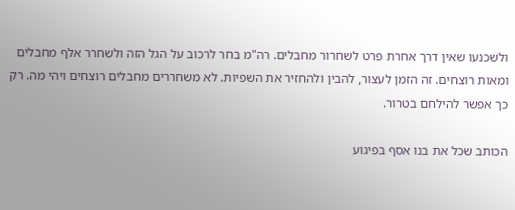ולשכנעו שאין דרך אחרת פרט לשחרור מחבלים. רה"מ בחר לרכוב על הגל הזה ולשחרר אלף מחבלים ומאות רוצחים. זה הזמן לעצור, להבין ולהחזיר את השפיות. לא משחררים מחבלים רוצחים ויהי מה. רק כך אפשר להילחם בטרור.

הכותב שכל את בנו אסף בפיגוע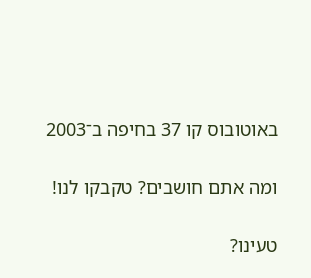באוטובוס קו 37 בחיפה ב־2003

ומה אתם חושבים? טקבקו לנו!

טעינו?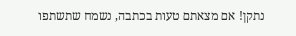נתקן! אם מצאתם טעות בכתבה, נשמח שתשתפו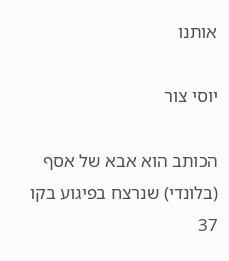אותנו

יוסי צור

הכותב הוא אבא של אסף (בלונדי) שנרצח בפיגוע בקו 37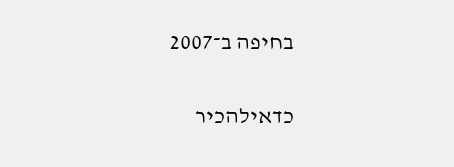בחיפה ב־2007

כדאילהכיר